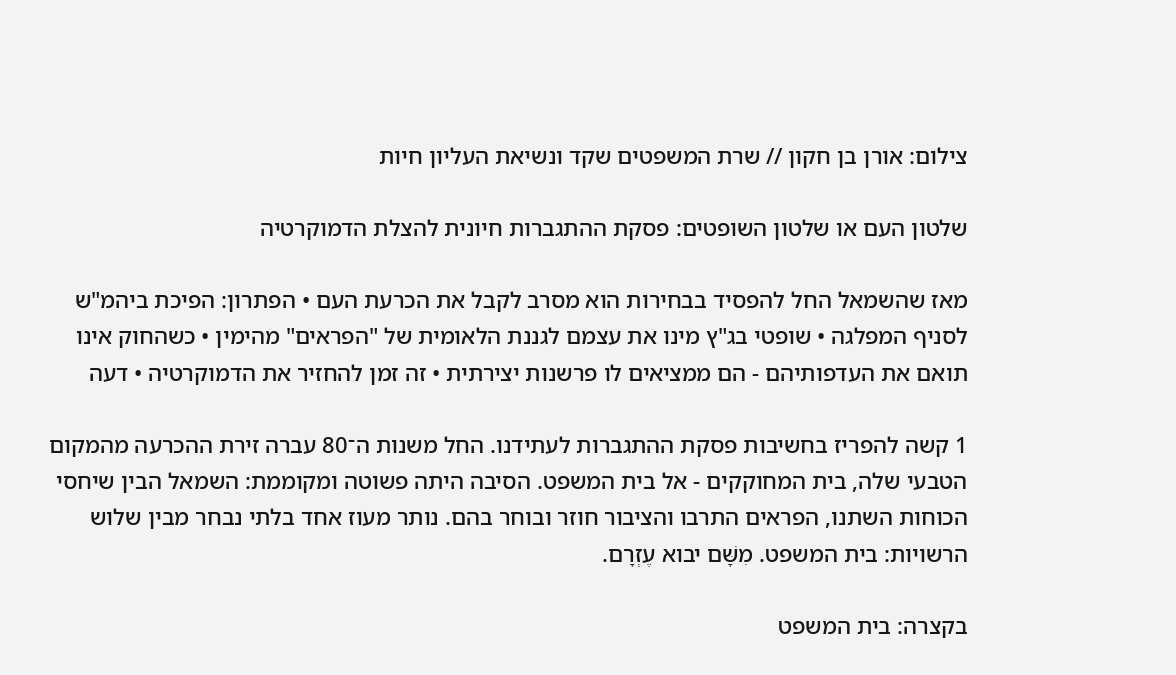צילום: אורן בן חקון // שרת המשפטים שקד ונשיאת העליון חיות

שלטון העם או שלטון השופטים: פסקת ההתגברות חיונית להצלת הדמוקרטיה

מאז שהשמאל החל להפסיד בבחירות הוא מסרב לקבל את הכרעת העם • הפתרון: הפיכת ביהמ"ש לסניף המפלגה • שופטי בג"ץ מינו את עצמם לגננת הלאומית של "הפראים" מהימין • כשהחוק אינו תואם את העדפותיהם - הם ממציאים לו פרשנות יצירתית • זה זמן להחזיר את הדמוקרטיה • דעה

1 קשה להפריז בחשיבות פסקת ההתגברות לעתידנו. החל משנות ה־80 עברה זירת ההכרעה מהמקום הטבעי שלה, בית המחוקקים - אל בית המשפט. הסיבה היתה פשוטה ומקוממת: השמאל הבין שיחסי הכוחות השתנו, הפראים התרבו והציבור חוזר ובוחר בהם. נותר מעוז אחד בלתי נבחר מבין שלוש הרשויות: בית המשפט. מִשָּׁם יבוא עֶזְרָם.

בקצרה: בית המשפט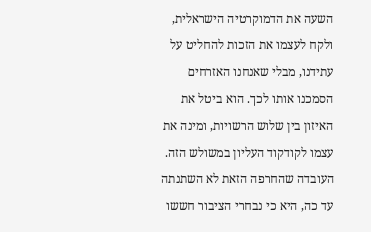השעה את הדמוקרטיה הישראלית, ולקח לעצמו את הזכות להחליט על עתידנו, מבלי שאנחנו האזרחים הסמכנו אותו לכך. הוא ביטל את האיזון בין שלוש הרשויות, ומינה את עצמו לקודקוד העליון במשולש הזה. העובדה שהחרפה הזאת לא השתנתה עד כה, היא כי נבחרי הציבור חששו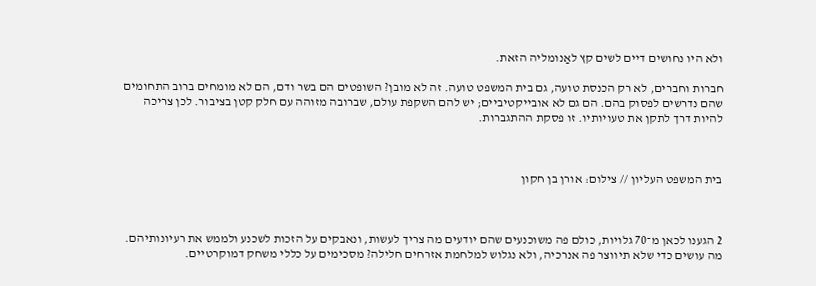ולא היו נחושים דיים לשים קץ לאַנומליה הזאת.

חברות וחברים, לא רק הכנסת טועה, גם בית המשפט טועה. זה לא מובן? השופטים הם בשר ודם, הם לא מומחים ברוב התחומים שהם נדרשים לפסוק בהם. הם גם לא אובייקטיביים; יש להם השקפת עולם, שברובה מזוהה עם חלק קטן בציבור. לכן צריכה להיות דרך לתקן את טעויותיו. זו פסקת ההתגברות.



בית המשפט העליון // צילום: אורן בן חקון



2 הגענו לכאן מ־70 גלויות, כולם פה משוכנעים שהם יודעים מה צריך לעשות, ונאבקים על הזכות לשכנע ולממש את רעיונותיהם. מה עושים כדי שלא תיווצר פה אנרכיה, ולא נגלוש למלחמת אזרחים חלילה? מסכימים על כללי משחק דמוקרטיים.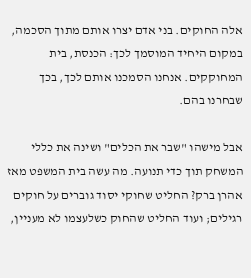אלה החוקים. בני אדם יצרו אותם מתוך הסכמה, במקום היחיד המוסמך לכך: הכנסת, בית המחוקקים. אנחנו הסמכנו אותם לכך, בכך שבחרנו בהם.

אבל מישהו "שבר את הכלים" ושינה את כללי המשחק תוך כדי תנועה. מה עשה בית המשפט מאז אהרן ברק? החליט שחוקי יסוד גוברים על חוקים רגילים; ועוד החליט שהחוק כשלעצמו לא מעניין,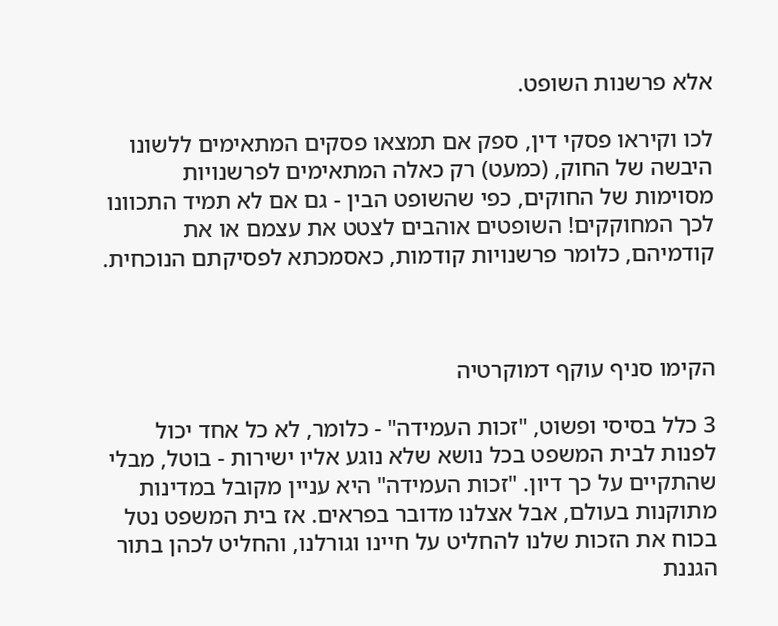אלא פרשנות השופט.

לכו וקיראו פסקי דין, ספק אם תמצאו פסקים המתאימים ללשונו היבשה של החוק, (כמעט) רק כאלה המתאימים לפרשנויות מסוימות של החוקים, כפי שהשופט הבין - גם אם לא תמיד התכוונו לכך המחוקקים! השופטים אוהבים לצטט את עצמם או את קודמיהם, כלומר פרשנויות קודמות, כאסמכתא לפסיקתם הנוכחית.



הקימו סניף עוקף דמוקרטיה

3 כלל בסיסי ופשוט, "זכות העמידה" - כלומר, לא כל אחד יכול לפנות לבית המשפט בכל נושא שלא נוגע אליו ישירות - בוטל, מבלי שהתקיים על כך דיון. "זכות העמידה" היא עניין מקובל במדינות מתוקנות בעולם, אבל אצלנו מדובר בפראים. אז בית המשפט נטל בכוח את הזכות שלנו להחליט על חיינו וגורלנו, והחליט לכהן בתור הגננת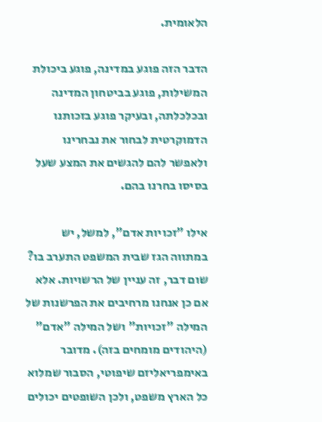הלאומית.

הדבר הזה פוגע במדינה, פוגע ביכולת המשילות, פוגע בביטחון המדינה ובכלכלתה, ובעיקר פוגע בזכותנו הדמוקרטית לבחור את נבחרינו ולאפשר להם להגשים את המצע שעל בסיסו בחרנו בהם.

אילו "זכויות אדם", למשל, יש במתווה הגז שבית המשפט התערב בו? שום דבר, זה עניין של הרשויות. אלא אם כן אנחנו מרחיבים את הפרשנות של המילה "זכויות" ושל המילה "אדם" (היהודים מומחים בזה). מדובר באימפריאליזם שיפוטי, הסבור שמלוא כל הארץ משפט, ולכן השופטים יכולים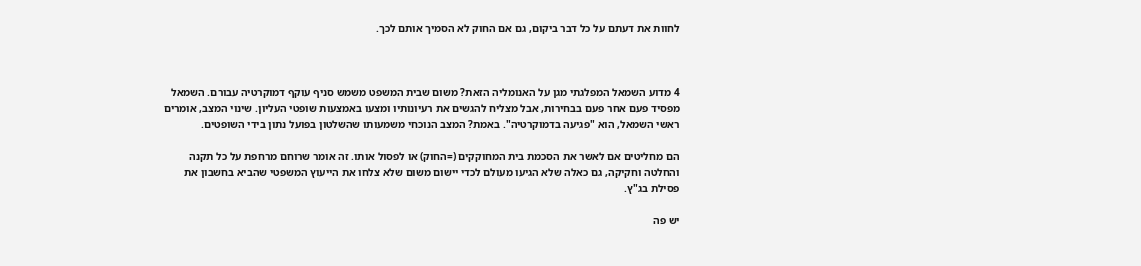לחוות את דעתם על כל דבר ביקום, גם אם החוק לא הסמיך אותם לכך.



4 מדוע השמאל המפלגתי מגן על האנומליה הזאת? משום שבית המשפט משמש סניף עוקף דמוקרטיה עבורם. השמאל מפסיד פעם אחר פעם בבחירות, אבל מצליח להגשים את רעיונותיו ומצעו באמצעות שופטי העליון. שינוי המצב, אומרים ראשי השמאל, הוא "פגיעה בדמוקרטיה". באמת? המצב הנוכחי משמעותו שהשלטון בפועל נתון בידי השופטים.

הם מחליטים אם לאשר את הסכמת בית המחוקקים (=החוק) או לפסול אותו. זה אומר שרוחם מרחפת על כל תקנה והחלטה וחקיקה, גם כאלה שלא הגיעו מעולם לכדי יישום משום שלא צלחו את הייעוץ המשפטי שהביא בחשבון את פסילת בג"ץ.

יש פה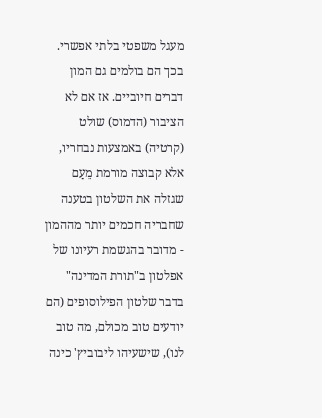מעגל משפטי בלתי אפשרי. בכך הם בולמים גם המון דברים חיוביים. אז אם לא הציבור (הדמוס) שולט (קרטיה) באמצעות נבחריו, אלא קבוצה מורמת מֵעַם שגזלה את השלטון בטענה שחבריה חכמים יותר מההמון - מדובר בהגשמת רעיונו של אפלטון ב"תורת המדינה" בדבר שלטון הפילוסופים (הם יודעים טוב מכולם, מה טוב לנו), שישעיהו ליבוביץ' כינה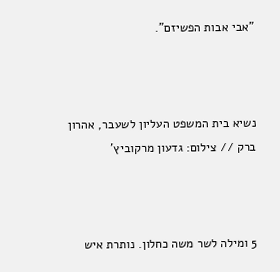"אבי אבות הפשיזם".



נשיא בית המשפט העליון לשעבר, אהרון ברק // צילום: גדעון מרקוביץ'



5 ומילה לשר משה כחלון. נותרת איש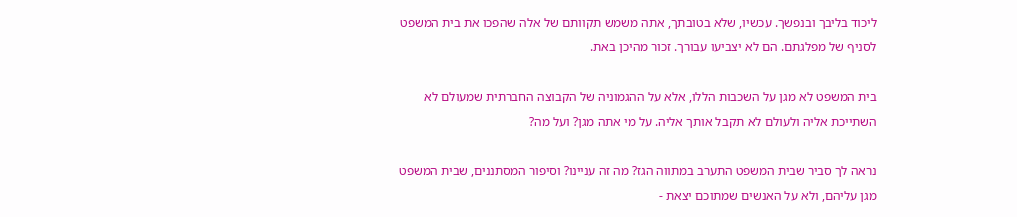ליכוד בליבך ובנפשך. עכשיו, שלא בטובתך, אתה משמש תקוותם של אלה שהפכו את בית המשפט לסניף של מפלגתם. הם לא יצביעו עבורך. זכור מהיכן באת.

בית המשפט לא מגן על השכבות הללו, אלא על ההגמוניה של הקבוצה החברתית שמעולם לא השתייכת אליה ולעולם לא תקבל אותך אליה. על מי אתה מגן? ועל מה?

נראה לך סביר שבית המשפט התערב במתווה הגז? מה זה עניינו? וסיפור המסתננים, שבית המשפט מגן עליהם, ולא על האנשים שמתוכם יצאת -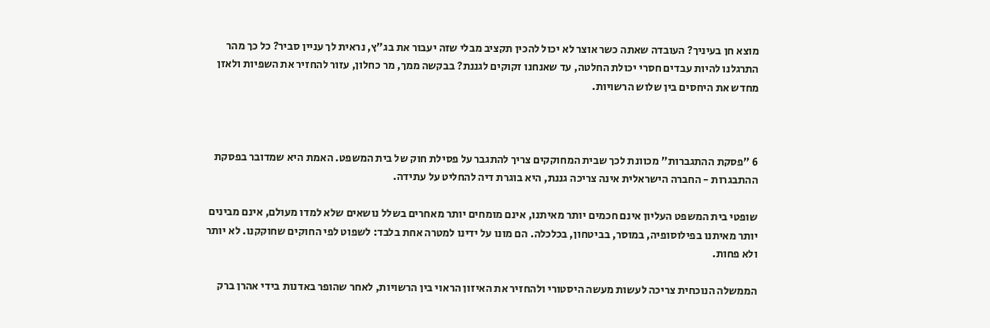מוצא חן בעיניך? העובדה שאתה כשר אוצר לא יכול להכין תקציב מבלי שזה יעבור את בג"ץ, נראית לך עניין סביר? כל כך מהר התרגלנו להיות עבדים חסרי יכולת החלטה, עד שאנחנו זקוקים לגננת? בבקשה ממך, מר כחלון, עזור להחזיר את השפיות ולאזן מחדש את היחסים בין שלוש הרשויות.



6 "פסקת ההתגברות" מכוונת לכך שבית המחוקקים צריך להתגבר על פסילת חוק של בית המשפט. האמת היא שמדובר בפסקת ההתבגרות - החברה הישראלית אינה צריכה גננת, היא בוגרת דיה להחליט על עתידה.

שופטי בית המשפט העליון אינם חכמים יותר מאיתנו, אינם מומחים יותר מאחרים בשלל נושאים שלא למדו מעולם, אינם מבינים יותר מאיתנו בפילוסופיה, במוסר, בביטחון, בכלכלה. הם מונו על ידינו למטרה אחת בלבד: לשפוט לפי החוקים שחוקקנו. לא יותר ולא פחות.

הממשלה הנוכחית צריכה לעשות מעשה היסטורי ולהחזיר את האיזון הראוי בין הרשויות, לאחר שהופר באדנות בידי אהרן ברק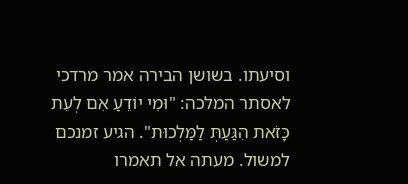וסיעתו. בשושן הבירה אמר מרדכי לאסתר המלכה: "וּמִי יוֹדֵעַ אִם לְעֵת כָּזֹאת הִגַּעַתְּ לַמַּלְכוּת". הגיע זמנכם למשול. מעתה אל תאמרו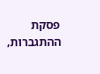פסקת ההתגברות,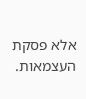אלא פסקת העצמאות.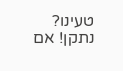טעינו? נתקן! אם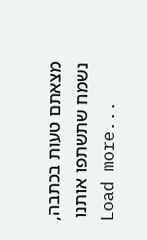מצאתם טעות בכתבה, נשמח שתשתפו אותנו
Load more...